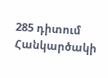285 դիտում
Հանկարծակի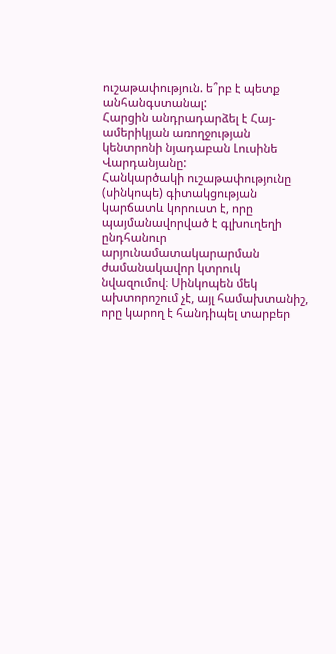ուշաթափություն. ե՞րբ է պետք անհանգստանալ:
Հարցին անդրադարձել է Հայ-ամերիկյան առողջության կենտրոնի նյադաբան Լուսինե Վարդանյանը:
Հանկարծակի ուշաթափությունը (սինկոպե) գիտակցության կարճատև կորուստ է, որը պայմանավորված է գլխուղեղի ընդհանուր արյունամատակարարման ժամանակավոր կտրուկ նվազումով։ Սինկոպեն մեկ ախտորոշում չէ, այլ համախտանիշ, որը կարող է հանդիպել տարբեր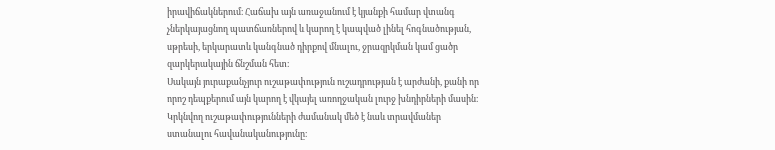իրավիճակներում։ Հաճախ այն առաջանում է կյանքի համար վտանգ չներկայացնող պատճառներով և կարող է կապված լինել հոգնածության, սթրեսի, երկարատև կանգնած դիրքով մնալու, ջրազրկման կամ ցածր զարկերակային ճնշման հետ։
Սակայն յուրաքանչյուր ուշաթափություն ուշադրության է արժանի, քանի որ որոշ դեպքերում այն կարող է վկայել առողջական լուրջ խնդիրների մասին։
Կրկնվող ուշաթափությունների ժամանակ մեծ է նաև տրավմաներ ստանալու հավանականությունը։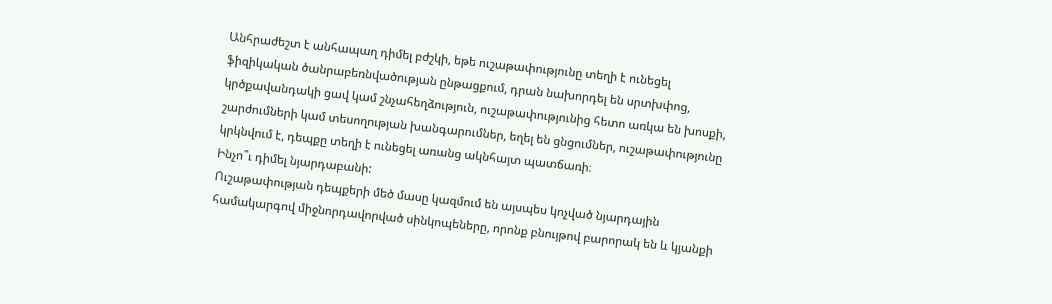Անհրաժեշտ է անհապաղ դիմել բժշկի, եթե ուշաթափությունը տեղի է ունեցել ֆիզիկական ծանրաբեռնվածության ընթացքում, դրան նախորդել են սրտխփոց, կրծքավանդակի ցավ կամ շնչահեղձություն, ուշաթափությունից հետո առկա են խոսքի, շարժումների կամ տեսողության խանգարումներ, եղել են ցնցումներ, ուշաթափությունը կրկնվում է, դեպքը տեղի է ունեցել առանց ակնհայտ պատճառի։
Ինչո՞ւ դիմել նյարդաբանի:
Ուշաթափության դեպքերի մեծ մասը կազմում են այսպես կոչված նյարդային համակարգով միջնորդավորված սինկոպեները, որոնք բնույթով բարորակ են և կյանքի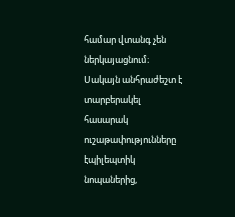համար վտանգ չեն ներկայացնում։ Սակայն անհրաժեշտ է տարբերակել հասարակ ուշաթափությունները էպիլեպտիկ նոպաներից,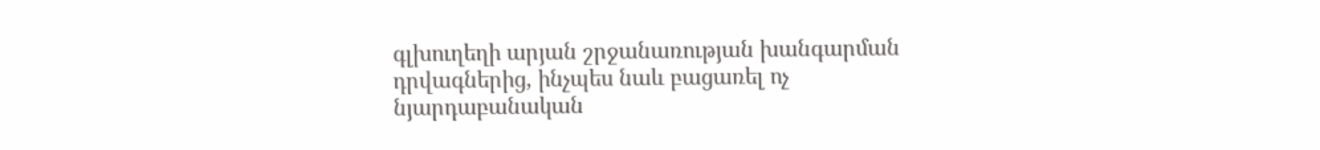գլխուղեղի արյան շրջանառության խանգարման դրվագներից, ինչպես նաև բացառել ոչ նյարդաբանական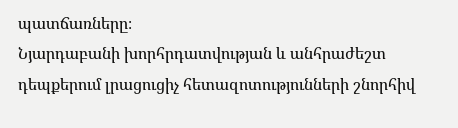պատճառները։
Նյարդաբանի խորհրդատվության և անհրաժեշտ դեպքերում լրացուցիչ հետազոտությունների շնորհիվ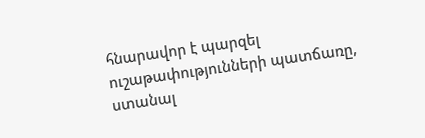հնարավոր է պարզել ուշաթափությունների պատճառը, ստանալ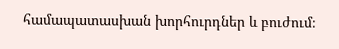համապատասխան խորհուրդներ և բուժում։